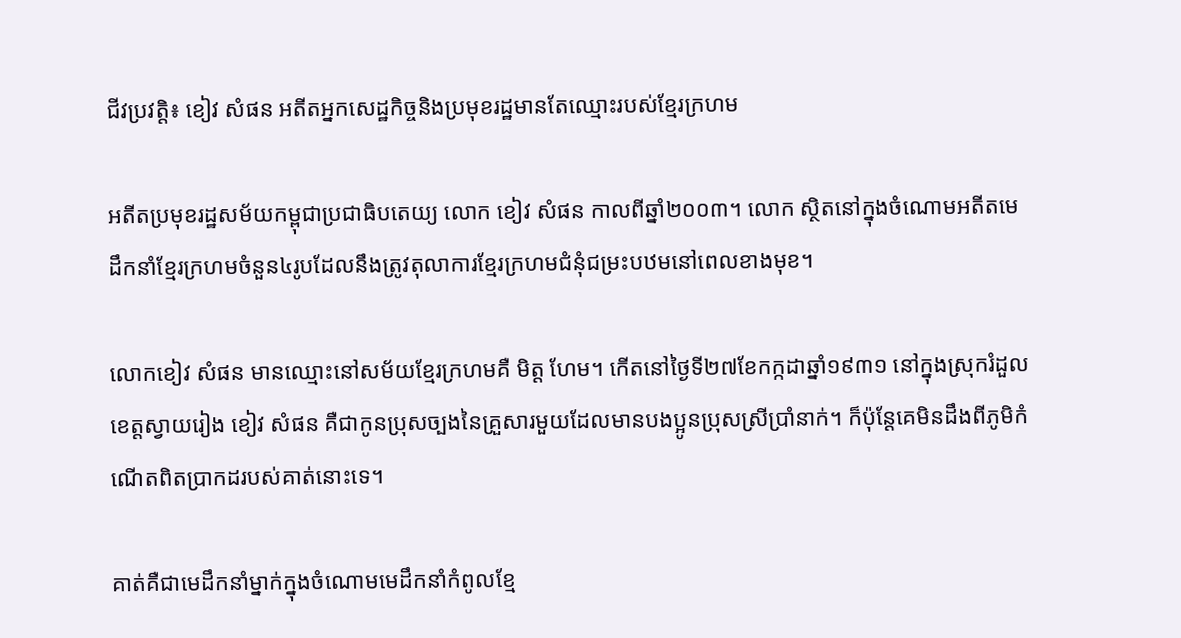ជីវប្រវត្តិ៖ ខៀវ សំផន អតីតអ្នកសេដ្ឋកិច្ចនិងប្រមុខរដ្ឋមានតែឈ្មោះរបស់ខ្មែរក្រហម

អតីតប្រមុខរដ្ឋសម័យកម្ពុជាប្រជាធិបតេយ្យ លោក ខៀវ សំផន កាលពីឆ្នាំ២០០៣។ លោក ស្ថិតនៅក្នុងចំណោមអតីតមេដឹកនាំខ្មែរក្រហមចំនួន៤រូបដែលនឹងត្រូវតុលាការខ្មែរក្រហមជំនុំជម្រះបឋមនៅពេលខាងមុខ។

លោកខៀវ សំផន មានឈ្មោះនៅសម័យខ្មែរក្រហមគឺ មិត្ត ហែម។ កើតនៅថ្ងៃទី២៧ខែកក្កដាឆ្នាំ១៩៣១ នៅក្នុងស្រុករំដួល ខេត្តស្វាយរៀង ខៀវ សំផន គឺជាកូនប្រុសច្បងនៃគ្រួសារមួយដែលមានបងប្អូនប្រុសស្រីប្រាំនាក់។ ក៏ប៉ុន្ដែគេមិនដឹងពីភូមិកំណើតពិតប្រាកដរបស់គាត់នោះទេ។

គាត់គឺជាមេដឹកនាំម្នាក់ក្នុងចំណោមមេដឹកនាំកំពូលខ្មែ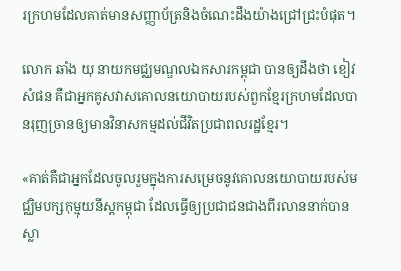រក្រហមដែលគាត់មានសញ្ញាប័ត្រនិងចំណេះដឹងយ៉ាងជ្រៅជ្រះបំផុត។

លោក ឆាំង យុ នាយកមជ្ឈមណ្ឌលឯកសារកម្ពុជា បានឲ្យដឹងថា ខៀវ សំផន គឺជាអ្នកគូសវាសគោលនយោបាយរបស់ពួកខ្មែរក្រហមដែលបានរុញច្រានឲ្យមានវិនាសកម្មដល់ជីវិតប្រជាពលរដ្ឋខ្មែរ។

«គាត់គឺជាអ្នកដែលចូលរួមក្នុងការសម្រេចនូវគោលនយោបាយរបស់មជ្ឈិមបក្សកុម្មុយនីស្តកម្ពុជា ដែលធ្វើឲ្យប្រជាជនជាងពីរលាននាក់បានស្លា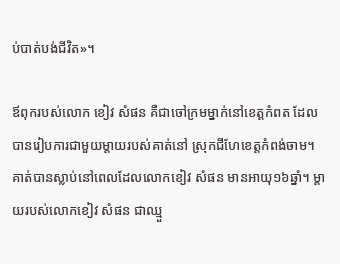ប់បាត់បង់ជីវិត»។

ឪពុករបស់លោក ខៀវ សំផន គឺជាចៅក្រមម្នាក់នៅខេត្តកំពត ដែលបានរៀបការជាមួយម្ដាយរបស់គាត់នៅ ស្រុកជីហែខេត្តកំពង់ចាម។ គាត់បានស្លាប់នៅពេលដែលលោកខៀវ សំផន មានអាយុ១៦ឆ្នាំ។ ម្ដាយរបស់លោកខៀវ សំផន ជាឈ្មួ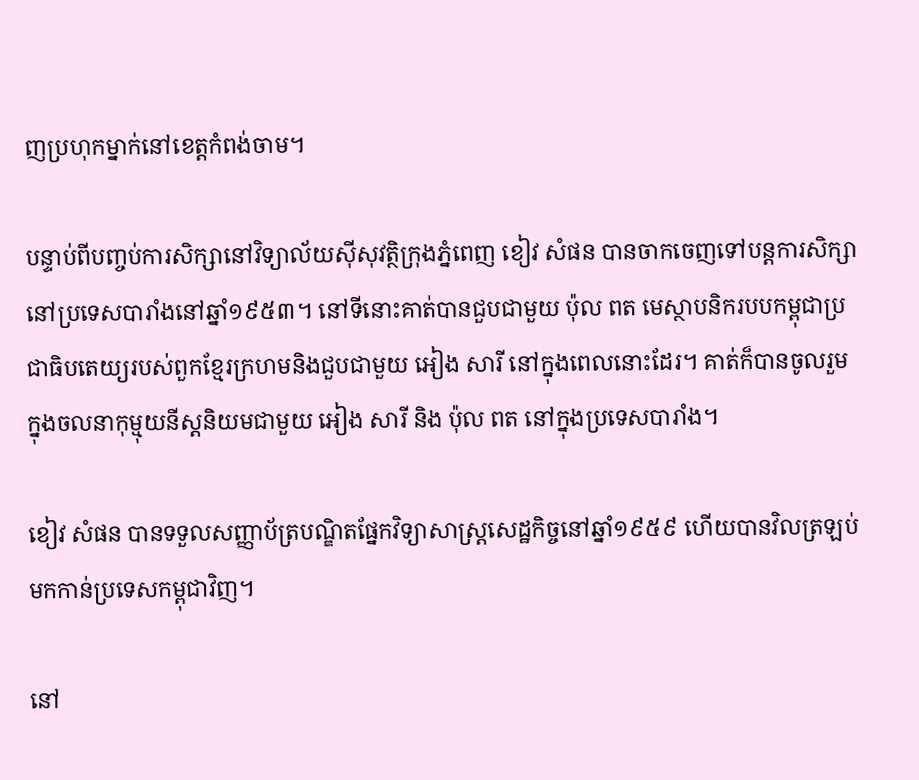ញប្រហុកម្នាក់នៅខេត្តកំពង់ចាម។

បន្ទាប់ពីបញ្ចប់ការសិក្សានៅវិទ្យាល័យស៊ីសុវត្ថិក្រុងភ្នំពេញ ខៀវ សំផន បានចាកចេញទៅបន្ដការសិក្សានៅប្រទេសបារាំងនៅឆ្នាំ១៩៥៣។ នៅទីនោះគាត់បានជួបជាមួយ ប៉ុល ពត មេស្ថាបនិករបបកម្ពុជាប្រជាធិបតេយ្យរបស់ពួកខ្មែរក្រហមនិងជួបជាមួយ អៀង សារី នៅក្នុងពេលនោះដែរ។ គាត់ក៏បានចូលរួមក្នុងចលនាកុម្មុយនីស្ដនិយមជាមួយ អៀង សារី និង ប៉ុល ពត នៅក្នុងប្រទេសបារាំង។

ខៀវ សំផន បានទទួលសញ្ញាប័ត្របណ្ឌិតផ្នែកវិទ្យាសាស្ដ្រសេដ្ឋកិច្ចនៅឆ្នាំ១៩៥៩ ហើយបានវិលត្រឡប់មកកាន់ប្រទេសកម្ពុជាវិញ។

នៅ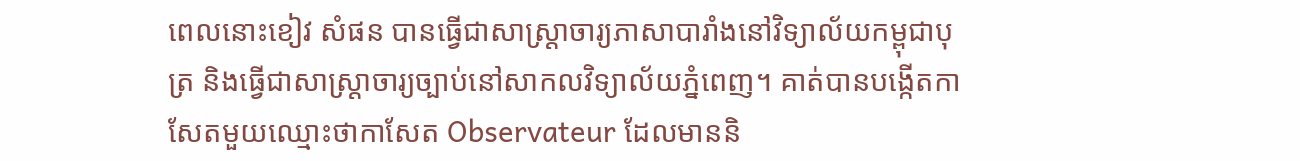ពេលនោះខៀវ សំផន បានធ្វើជាសាស្ដ្រាចារ្យភាសាបារាំងនៅវិទ្យាល័យកម្ពុជាបុត្រ និងធ្វើជាសាស្ដ្រាចារ្យច្បាប់នៅសាកលវិទ្យាល័យភ្នំពេញ។ គាត់បានបង្កើតកាសែតមួយឈ្មោះថាកាសែត Observateur ដែលមាននិ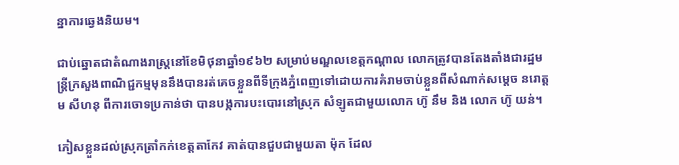ន្នាការឆ្វេងនិយម។

ជាប់ឆ្នោតជាតំណាងរាស្ដ្រនៅខែមិថុនាឆ្នាំ១៩៦២ សម្រាប់មណ្ឌលខេត្តកណ្ដាល លោកត្រូវបានតែងតាំងជារដ្ឋមន្ដ្រីក្រសួងពាណិជ្ជកម្មមុននឹងបានរត់គេចខ្លួនពីទីក្រុងភ្នំពេញទៅដោយការគំរាមចាប់ខ្លួនពីសំណាក់សម្តេច នរោត្តម សីហនុ ពីការចោទប្រកាន់ថា បានបង្កការបះបោរនៅស្រុក សំឡូតជាមួយលោក ហ៊ូ នឹម និង លោក ហ៊ូ យន់។

ភៀសខ្លួនដល់ស្រុកត្រាំកក់ខេត្តតាកែវ គាត់បានជួបជាមួយតា ម៉ុក ដែល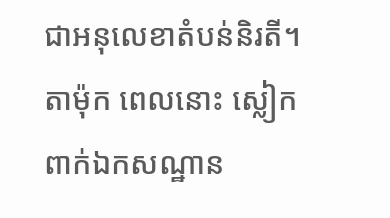ជាអនុលេខាតំបន់និរតី។ តាម៉ុក ពេលនោះ ស្លៀកពាក់ឯកសណ្ឋាន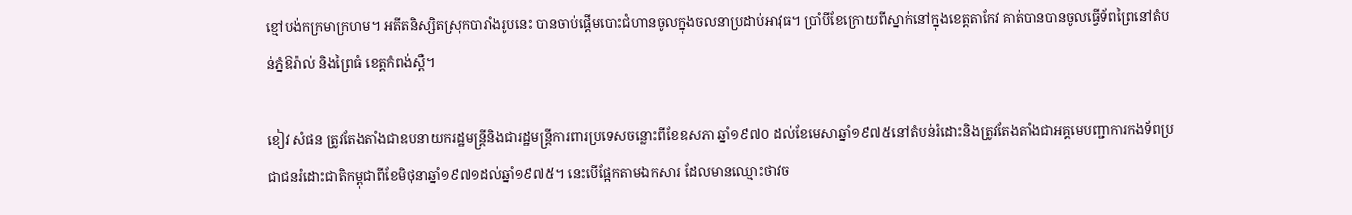ខ្មៅបង់កក្រមាក្រហម។ អតីតនិស្សិតស្រុកបារាំងរូបនេះ បានចាប់ផ្ដើមបោះជំហានចូលក្នុងចលនាប្រដាប់អាវុធ។ ប្រាំបីខែក្រោយពីស្នាក់នៅក្នុងខេត្តតាកែវ គាត់បានបានចូលធ្វើទ័ពព្រៃនៅតំបន់ភ្នំឱរ៉ាល់ និងព្រៃធំ ខេត្តកំពង់ស្ពឺ។

ខៀវ សំផន ត្រូវតែងតាំងជាឧបនាយករដ្ឋមន្រ្តីនិងជារដ្ឋមន្ដ្រីការពារប្រទេសចន្លោះពីខែឧសភា ឆ្នាំ១៩៧០ ដល់ខែមេសាឆ្នាំ១៩៧៥នៅតំបន់រំដោះនិងត្រូវតែងតាំងជាអគ្គមេបញ្ជាការកងទ័ពប្រជាជនរំដោះជាតិកម្ពុជាពីខែមិថុនាឆ្នាំ១៩៧១ដល់ឆ្នាំ១៩៧៥។ នេះបើផ្អែកតាមឯកសារ ដែលមានឈ្មោះថាវច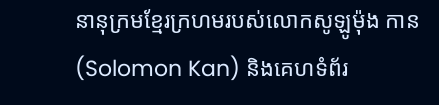នានុក្រមខ្មែរក្រហមរបស់លោកសូឡូម៉ុង កាន (Solomon Kan) និងគេហទំព័រ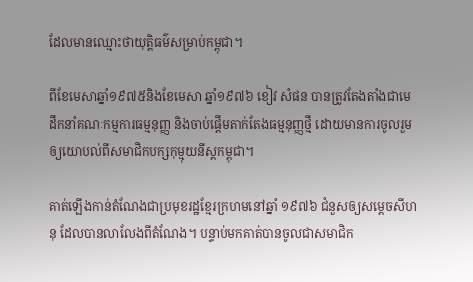ដែលមានឈ្មោះថាយុត្តិធម៌សម្រាប់កម្ពុជា។

ពីខែមេសាឆ្នាំ១៩៧៥និងខែមេសា ឆ្នាំ១៩៧៦ ខៀវ សំផន បានត្រូវតែងតាំងជាមេដឹកនាំគណៈកម្មការធម្មនុញ្ញ និងចាប់ផ្ដើមតាក់តែងធម្មនុញ្ញថ្មី ដោយមានការចូលរួមឲ្យយោបល់ពីសមាជិកបក្សកុម្មុយនីស្ដកម្ពុជា។

គាត់ឡើងកាន់តំណែងជាប្រមុខរដ្ឋខ្មែរក្រហមនៅឆ្នាំ ១៩៧៦ ជំនួសឲ្យសម្ដេចសីហនុ ដែលបានលាលែងពីតំណែង។ បន្ទាប់មកគាត់បានចូលជាសមាជិក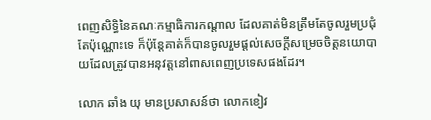ពេញសិទ្ធិនៃគណៈកម្មាធិការកណ្ដាល ដែលគាត់មិនត្រឹមតែចូលរួមប្រជុំតែប៉ុណ្ណោះទេ ក៏ប៉ុន្ដែគាត់ក៏បានចូលរួមផ្ដល់សេចក្ដីសម្រេចចិត្តនយោបាយដែលត្រូវបានអនុវត្តនៅពាសពេញប្រទេសផងដែរ។

លោក ឆាំង យុ មានប្រសាសន៍ថា លោកខៀវ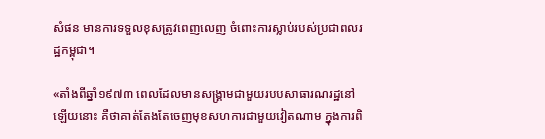សំផន មានការទទួលខុសត្រូវពេញលេញ ចំពោះការស្លាប់របស់ប្រជាពលរដ្ឋកម្ពុជា។

«តាំងពីឆ្នាំ១៩៧៣ ពេលដែលមានសង្គ្រាមជាមួយរបបសាធារណរដ្ឋនៅឡើយនោះ គឺថាគាត់តែងតែចេញមុខសហការជាមួយវៀតណាម ក្នុងការពិ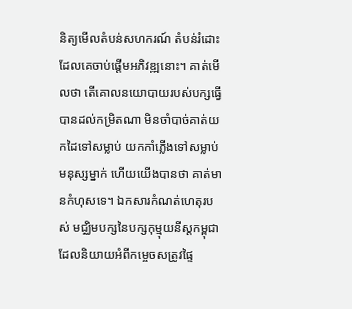និត្យមើលតំបន់សហករណ៍ តំបន់រំដោះ ដែលគេចាប់ផ្តើមអភិវឌ្ឍនោះ។ គាត់មើលថា តើគោលនយោបាយរបស់បក្សធ្វើបានដល់កម្រិតណា មិនចាំបាច់គាត់យកដៃទៅសម្លាប់ យកកាំភ្លើងទៅសម្លាប់មនុស្សម្នាក់ ហើយយើងបានថា គាត់មានកំហុសទេ។ ឯកសារកំណត់ហេតុរបស់ មជ្ឈិមបក្សនៃបក្សកុម្មុយនីស្តកម្ពុជា ដែលនិយាយអំពីកម្ចេចសត្រូវផ្ទៃ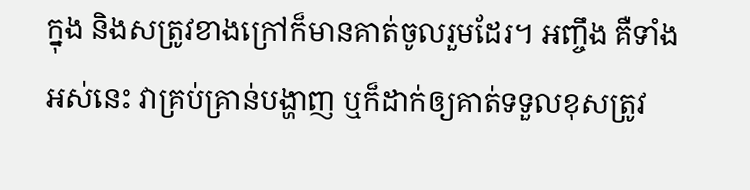ក្នុង និងសត្រូវខាងក្រៅក៏មានគាត់ចូលរួមដែរ។ អញ្ចឹង គឺទាំងអស់នេះ វាគ្រប់គ្រាន់បង្ហាញ ឬក៏ដាក់ឲ្យគាត់ទទួលខុសត្រូវ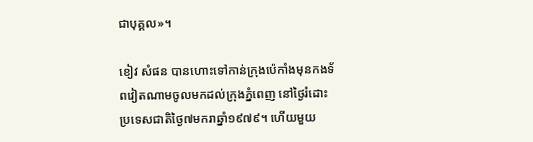ជាបុគ្គល»។

ខៀវ សំផន បានហោះទៅកាន់ក្រុងប៉េកាំងមុនកងទ័ពវៀតណាមចូលមកដល់ក្រុងភ្នំពេញ នៅថ្ងៃរំដោះប្រទេសជាតិថ្ងៃ៧មករាឆ្នាំ១៩៧៩។ ហើយមួយ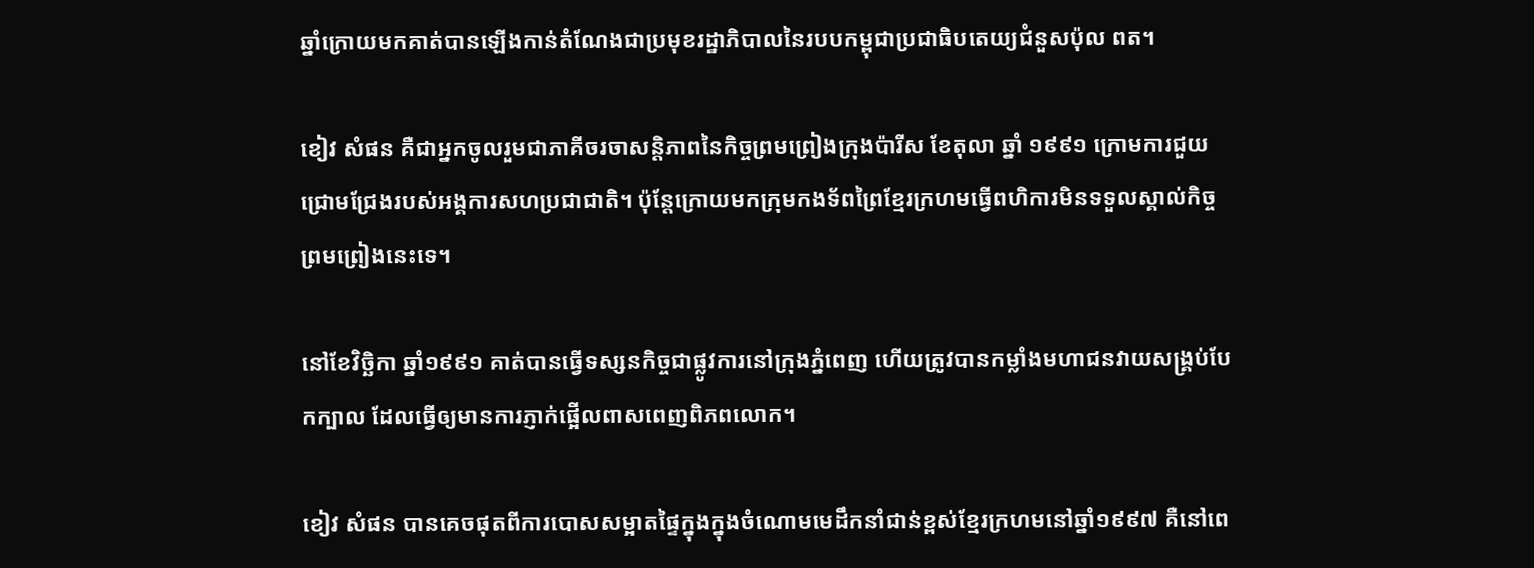ឆ្នាំក្រោយមកគាត់បានឡើងកាន់តំណែងជាប្រមុខរដ្ឋាភិបាលនៃរបបកម្ពុជាប្រជាធិបតេយ្យជំនួសប៉ុល ពត។

ខៀវ សំផន គឺជាអ្នកចូលរួមជាភាគីចរចាសន្ដិភាពនៃកិច្ចព្រមព្រៀងក្រុងប៉ារីស ខែតុលា ឆ្នាំ ១៩៩១ ក្រោមការជួយជ្រោមជ្រែងរបស់អង្គការសហប្រជាជាតិ។ ប៉ុន្ដែក្រោយមកក្រុមកងទ័ពព្រៃខ្មែរក្រហមធ្វើពហិការមិនទទួលស្គាល់កិច្ចព្រមព្រៀងនេះទេ។

នៅខែវិច្ឆិកា ឆ្នាំ១៩៩១ គាត់បានធ្វើទស្សនកិច្ចជាផ្លូវការនៅក្រុងភ្នំពេញ ហើយត្រូវបានកម្លាំងមហាជនវាយសង្រ្គប់បែកក្បាល ដែលធ្វើឲ្យមានការភ្ញាក់ផ្អើលពាសពេញពិភពលោក។

ខៀវ សំផន បានគេចផុតពីការបោសសម្អាតផ្ទៃក្នុងក្នុងចំណោមមេដឹកនាំជាន់ខ្ពស់ខ្មែរក្រហមនៅឆ្នាំ១៩៩៧ គឺនៅពេ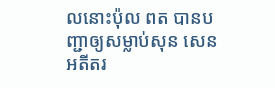លនោះប៉ុល ពត បានបញ្ជាឲ្យសម្លាប់សុន សេន អតីតរ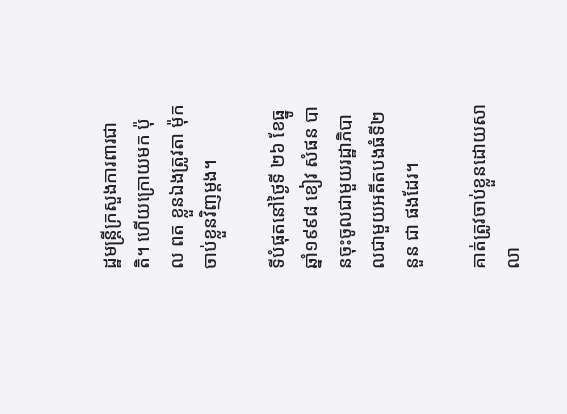ដ្ឋមន្ដ្រីក្រសួងការពារជាតិ។ ហើយក្រោយមក ប៉ុល ពត ខ្លួនឯងត្រូវតា ម៉ុក ចាប់ខ្លួនវិញម្តង។

ទីបំផុតនៅថ្ងៃទី ២៦ ខែធ្នូឆ្នាំ១៩៩៨ ខៀវ សំផន បានចុះចូលជាមួយរដ្ឋាភិបាលជាមួយអតីតបងធំទី២ នួន ជា ផងដែរ។

គាត់ត្រូវចាប់ខ្លួនដោយសាលា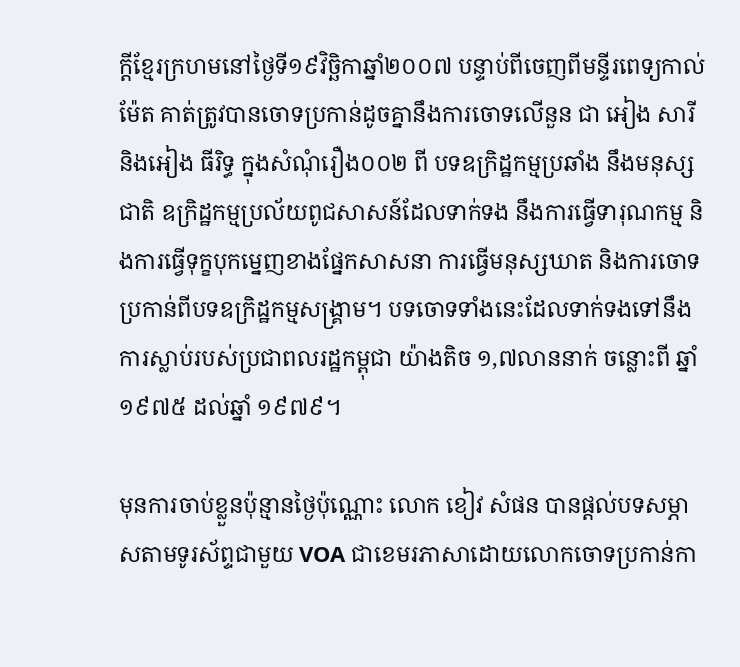ក្ដីខ្មែរក្រហមនៅថ្ងៃទី១៩វិច្ឆិកាឆ្នាំ២០០៧ បន្ទាប់ពីចេញពីមន្ទីរពេទ្យកាល់ម៉ែត គាត់ត្រូវបានចោទប្រកាន់ដូចគ្នានឹងការចោទលើនួន ជា អៀង សារី និងអៀង ធីរិទ្ធ ក្នុងសំណុំរឿង០០២ ពី បទឧក្រិដ្ឋកម្មប្រឆាំង នឹងមនុស្សជាតិ ឧក្រិដ្ឋកម្មប្រល័យពូជសាសន៍ដែលទាក់ទង នឹងការធ្វើទារុណកម្ម និងការធ្វើទុក្ខបុកម្នេញខាងផ្នែកសាសនា ការធ្វើមនុស្សឃាត និងការចោទប្រកាន់ពីបទឧក្រិដ្ឋកម្មសង្រ្គាម។ បទចោទទាំងនេះដែលទាក់ទងទៅនឹងការស្លាប់របស់ប្រជាពលរដ្ឋកម្ពុជា យ៉ាងតិច ១,៧លាននាក់ ចន្លោះពី ឆ្នាំ ១៩៧៥ ដល់ឆ្នាំ ១៩៧៩។

មុនការចាប់ខ្លួនប៉ុន្មានថ្ងៃប៉ុណ្ណោះ លោក ខៀវ សំផន បានផ្ដល់បទសម្ភាសតាមទូរស័ព្ទជាមួយ VOA ជាខេមរភាសាដោយលោកចោទប្រកាន់កា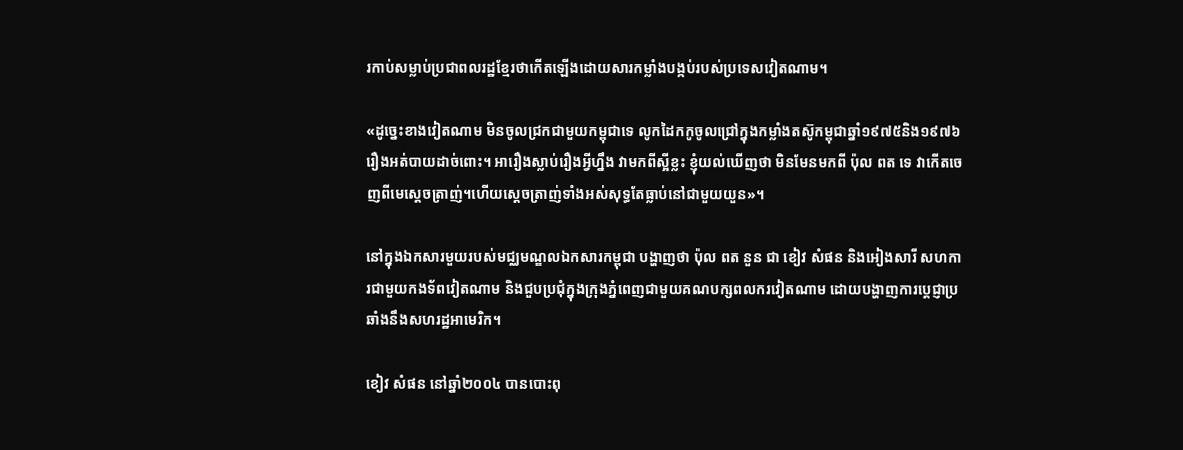រកាប់សម្លាប់ប្រជាពលរដ្ឋខ្មែរថាកើតឡើងដោយសារកម្លាំងបង្កប់របស់ប្រទេសវៀតណាម។

«ដូច្នេះខាងវៀតណាម មិនចូលជ្រកជាមួយកម្ពុជាទេ លូកដៃកកូចូលជ្រៅក្នុងកម្លាំងតស៊ូកម្ពុជាឆ្នាំ១៩៧៥និង១៩៧៦ រឿងអត់បាយដាច់ពោះ។ អារឿងស្លាប់រឿងអ្វីហ្នឹង វាមកពីស្អីខ្លះ ខ្ញុំយល់ឃើញថា មិនមែនមកពី ប៉ុល ពត ទេ វាកើតចេញពីមេស្តេចត្រាញ់។ហើយស្តេចត្រាញ់ទាំងអស់សុទ្ធតែធ្លាប់នៅជាមួយយួន»។

នៅក្នុងឯកសារមួយរបស់មជ្ឈមណ្ឌលឯកសារកម្ពុជា បង្ហាញថា ប៉ុល ពត នួន ជា ខៀវ សំផន និងអៀងសារី សហការជាមួយកងទ័ពវៀតណាម និងជួបប្រជុំក្នុងក្រុងភ្នំពេញជាមួយគណបក្សពលករវៀតណាម ដោយបង្ហាញការប្ដេជ្ញាប្រឆាំងនឹងសហរដ្ឋអាមេរិក។

ខៀវ សំផន នៅឆ្នាំ២០០៤ បានបោះពុ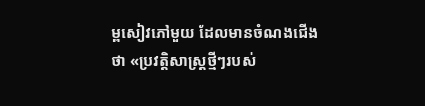ម្ពសៀវភៅមួយ ដែលមានចំណងជើងថា «ប្រវត្តិសាស្ដ្រថ្មីៗរបស់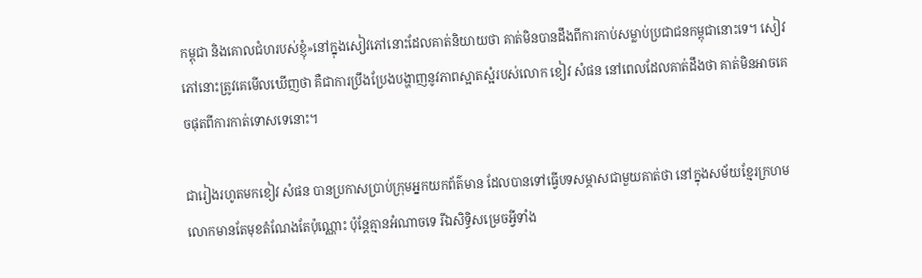កម្ពុជា និងគោលជំហរបស់ខ្ញុំ»នៅក្នុងសៀវភៅនោះដែលគាត់និយាយថា គាត់មិនបានដឹងពីការកាប់សម្លាប់ប្រជាជនកម្ពុជានោះទេ។ សៀវភៅនោះត្រូវគេមើលឃើញថា គឺជាការប្រឹងប្រែងបង្ហាញនូវភាពស្អាតស្អំរបស់លោក ខៀវ សំផន នៅពេលដែលគាត់ដឹងថា គាត់មិនអាចគេចផុតពីការកាត់ទោសទេនោះ។

ជារៀងរហូតមកខៀវ សំផន បានប្រកាសប្រាប់ក្រុមអ្នកយកព័ត៌មាន ដែលបានទៅធ្វើបទសម្ភាសជាមួយគាត់ថា នៅក្នុងសម័យខ្មែរក្រហម លោកមានតែមុខតំណែងតែប៉ុណ្ណោះ ប៉ុន្ដែគ្មានអំណាចទេ រីឯសិទ្ធិសម្រេចអ្វីទាំង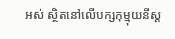អស់ ស្ថិតនៅលើបក្សកុម្មុយនីស្ដ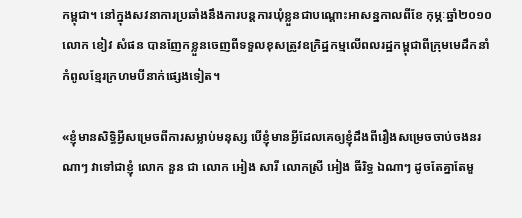កម្ពុជា។ នៅក្នុងសវនាការប្រឆាំងនឹងការបន្ដការឃុំខ្លួនជាបណ្ដោះអាសន្នកាលពីខែ កុម្ភៈឆ្នាំ២០១០ លោក ខៀវ សំផន បានញែកខ្លួនចេញពីទទួលខុសត្រូវឧក្រិដ្ឋកម្មលើពលរដ្ឋកម្ពុជាពីក្រុមមេដឹកនាំកំពូលខ្មែរក្រហមបីនាក់ផ្សេងទៀត។

«ខ្ញុំមានសិទ្ធិអ្វីសម្រេចពីការសម្លាប់មនុស្ស បើខ្ញុំមានអ្វីដែលគេឲ្យខ្ញុំដឹងពីរឿងសម្រេចចាប់ចងនរណាៗ វាទៅជាខ្ញុំ លោក នួន ជា លោក អៀង សារី លោកស្រី អៀង ធីរិទ្ធ ឯណាៗ ដូចតែគ្នាតែមួ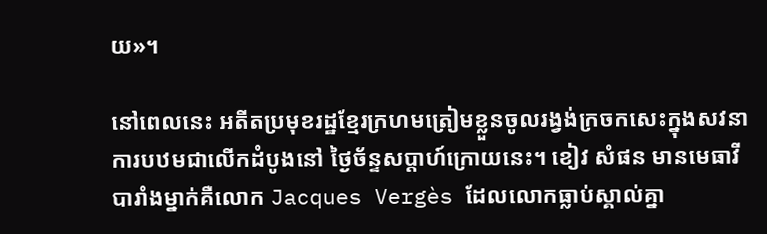យ»។

នៅពេលនេះ អតីតប្រមុខរដ្ឋខ្មែរក្រហមត្រៀមខ្លួនចូលរង្វង់ក្រចកសេះក្នុងសវនាការបឋមជាលើកដំបូងនៅ ថ្ងៃច័ន្ទសប្ដាហ៍ក្រោយនេះ។ ខៀវ សំផន មានមេធាវីបារាំងម្នាក់គឺលោក Jacques Vergès ដែលលោកធ្លាប់ស្គាល់គ្នា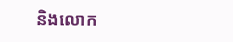និងលោក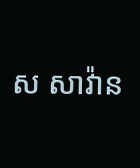ស សាវ៉ាន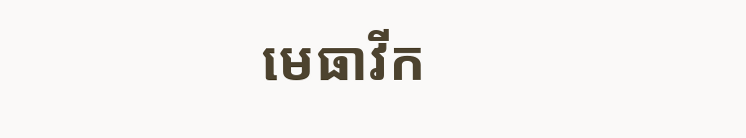មេធាវីក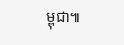ម្ពុជា៕